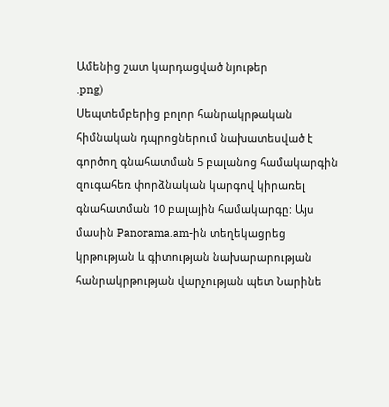Ամենից շատ կարդացված նյութեր
.png)
Սեպտեմբերից բոլոր հանրակրթական հիմնական դպրոցներում նախատեսված է գործող գնահատման 5 բալանոց համակարգին զուգահեռ փորձնական կարգով կիրառել գնահատման 10 բալային համակարգը: Այս մասին Panorama.am-ին տեղեկացրեց կրթության և գիտության նախարարության հանրակրթության վարչության պետ Նարինե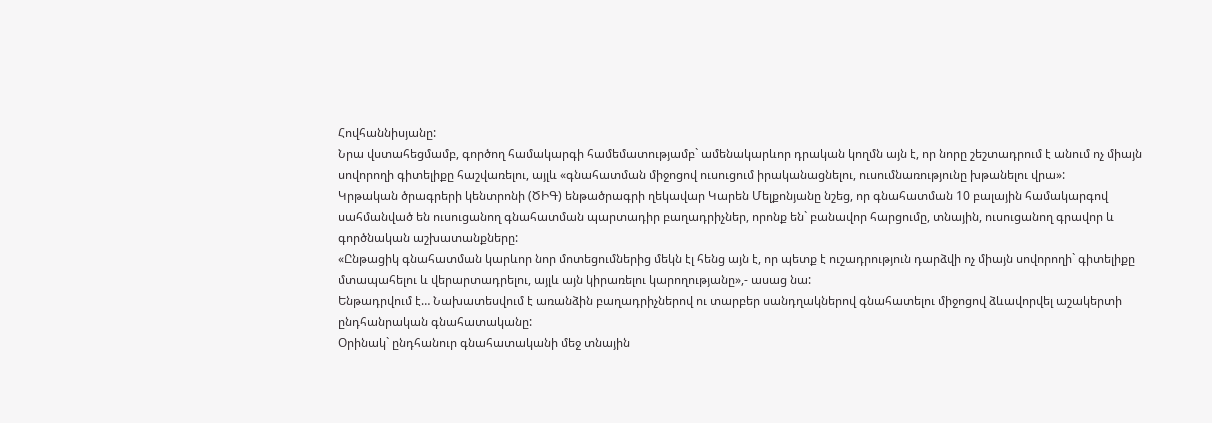Հովհաննիսյանը:
Նրա վստահեցմամբ, գործող համակարգի համեմատությամբ` ամենակարևոր դրական կողմն այն է, որ նորը շեշտադրում է անում ոչ միայն սովորողի գիտելիքը հաշվառելու, այլև «գնահատման միջոցով ուսուցում իրականացնելու, ուսումնառությունը խթանելու վրա»:
Կրթական ծրագրերի կենտրոնի (ԾԻԳ) ենթածրագրի ղեկավար Կարեն Մելքոնյանը նշեց, որ գնահատման 10 բալային համակարգով սահմանված են ուսուցանող գնահատման պարտադիր բաղադրիչներ, որոնք են` բանավոր հարցումը, տնային, ուսուցանող գրավոր և գործնական աշխատանքները:
«Ընթացիկ գնահատման կարևոր նոր մոտեցումներից մեկն էլ հենց այն է, որ պետք է ուշադրություն դարձվի ոչ միայն սովորողի` գիտելիքը մտապահելու և վերարտադրելու, այլև այն կիրառելու կարողությանը»,- ասաց նա:
Ենթադրվում է… Նախատեսվում է առանձին բաղադրիչներով ու տարբեր սանդղակներով գնահատելու միջոցով ձևավորվել աշակերտի ընդհանրական գնահատականը:
Օրինակ` ընդհանուր գնահատականի մեջ տնային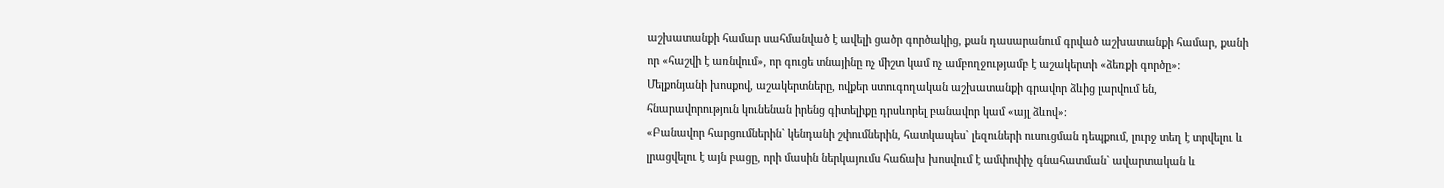աշխատանքի համար սահմանված է ավելի ցածր գործակից, քան դասարանում գրված աշխատանքի համար, քանի որ «հաշվի է առնվում», որ գուցե տնայինը ոչ միշտ կամ ոչ ամբողջությամբ է աշակերտի «ձեռքի գործը»:
Մելքոնյանի խոսքով, աշակերտները, ովքեր ստուգողական աշխատանքի գրավոր ձևից լարվում են, հնարավորություն կունենան իրենց գիտելիքը դրսևորել բանավոր կամ «այլ ձևով»:
«Բանավոր հարցումներին` կենդանի շփումներին, հատկապես` լեզուների ուսուցման դեպքում, լուրջ տեղ է տրվելու և լրացվելու է այն բացը, որի մասին ներկայումս հաճախ խոսվում է ամփոփիչ գնահատման` ավարտական և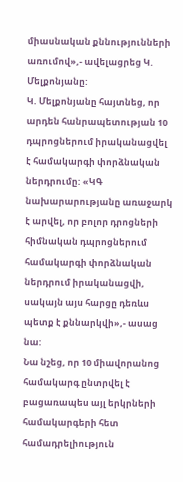միասնական քննությունների առումով»,- ավելացրեց Կ. Մելքոնյանը:
Կ. Մելքոնյանը հայտնեց, որ արդեն հանրապետության 10 դպրոցներում իրականացվել է համակարգի փորձնական ներդրումը: «ԿԳ նախարարությանը առաջարկ է արվել, որ բոլոր դրոցների հիմնական դպրոցներում համակարգի փորձնական ներդրում իրականացվի, սակայն այս հարցը դեռևս պետք է քննարկվի»,- ասաց նա:
Նա նշեց, որ 10 միավորանոց համակարգ ընտրվել է բացառապես այլ երկրների համակարգերի հետ համադրելիություն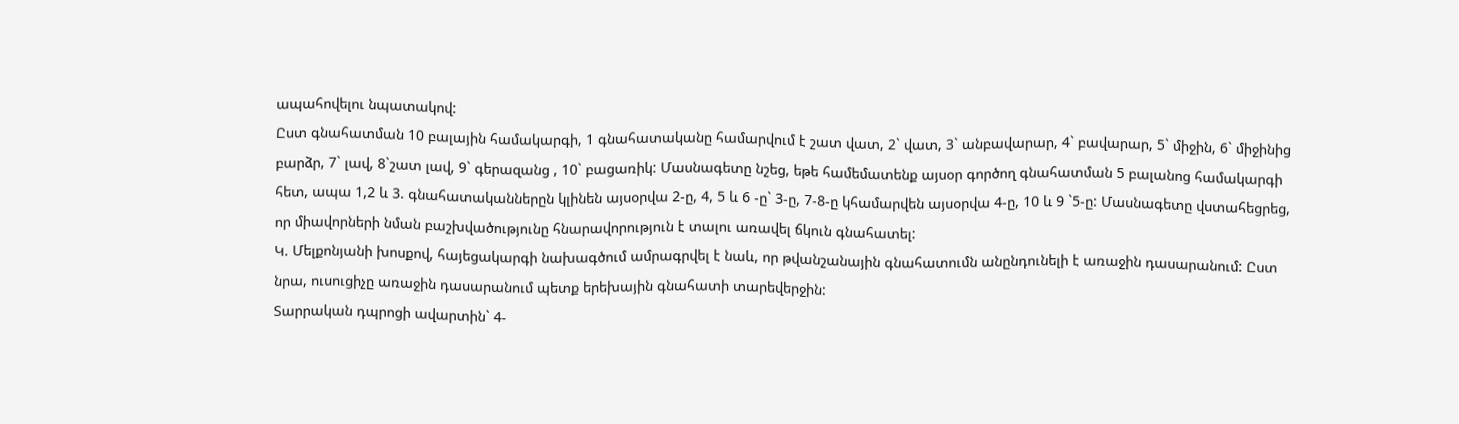ապահովելու նպատակով:
Ըստ գնահատման 10 բալային համակարգի, 1 գնահատականը համարվում է շատ վատ, 2` վատ, 3` անբավարար, 4` բավարար, 5` միջին, 6` միջինից բարձր, 7` լավ, 8`շատ լավ, 9` գերազանց , 10` բացառիկ: Մասնագետը նշեց, եթե համեմատենք այսօր գործող գնահատման 5 բալանոց համակարգի հետ, ապա 1,2 և 3. գնահատականներըն կլինեն այսօրվա 2-ը, 4, 5 և 6 -ը` 3-ը, 7-8-ը կհամարվեն այսօրվա 4-ը, 10 և 9 `5-ը: Մասնագետը վստահեցրեց, որ միավորների նման բաշխվածությունը հնարավորություն է տալու առավել ճկուն գնահատել:
Կ. Մելքոնյանի խոսքով, հայեցակարգի նախագծում ամրագրվել է նաև, որ թվանշանային գնահատումն անընդունելի է առաջին դասարանում: Ըստ նրա, ուսուցիչը առաջին դասարանում պետք երեխային գնահատի տարեվերջին:
Տարրական դպրոցի ավարտին` 4-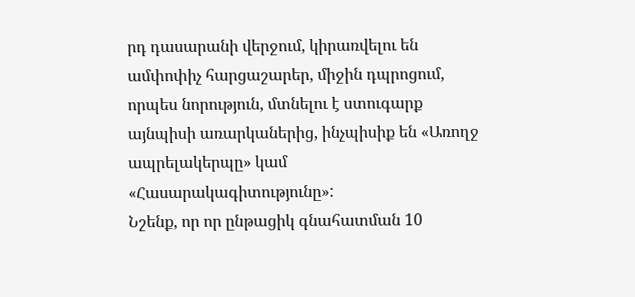րդ դասարանի վերջում, կիրառվելու են ամփոփիչ հարցաշարեր, միջին դպրոցում, որպես նորություն, մտնելու է ստուգարք այնպիսի առարկաներից, ինչպիսիք են «Առողջ ապրելակերպը» կամ «Հասարակագիտությունը»:
Նշենք, որ որ ընթացիկ գնահատման 10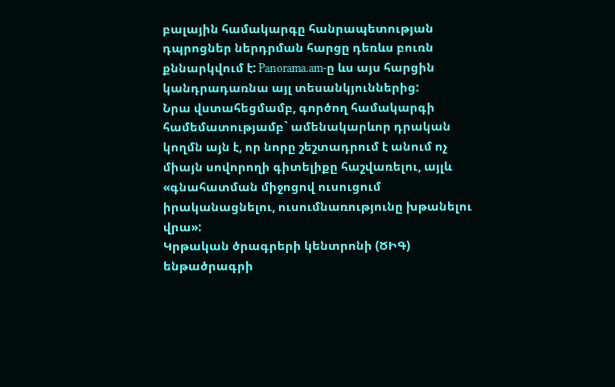բալային համակարգը հանրապետության դպրոցներ ներդրման հարցը դեռևս բուռն քննարկվում է: Panorama.am-ը ևս այս հարցին կանդրադառնա այլ տեսանկյուններից:
Նրա վստահեցմամբ, գործող համակարգի համեմատությամբ` ամենակարևոր դրական կողմն այն է, որ նորը շեշտադրում է անում ոչ միայն սովորողի գիտելիքը հաշվառելու, այլև «գնահատման միջոցով ուսուցում իրականացնելու, ուսումնառությունը խթանելու վրա»:
Կրթական ծրագրերի կենտրոնի (ԾԻԳ) ենթածրագրի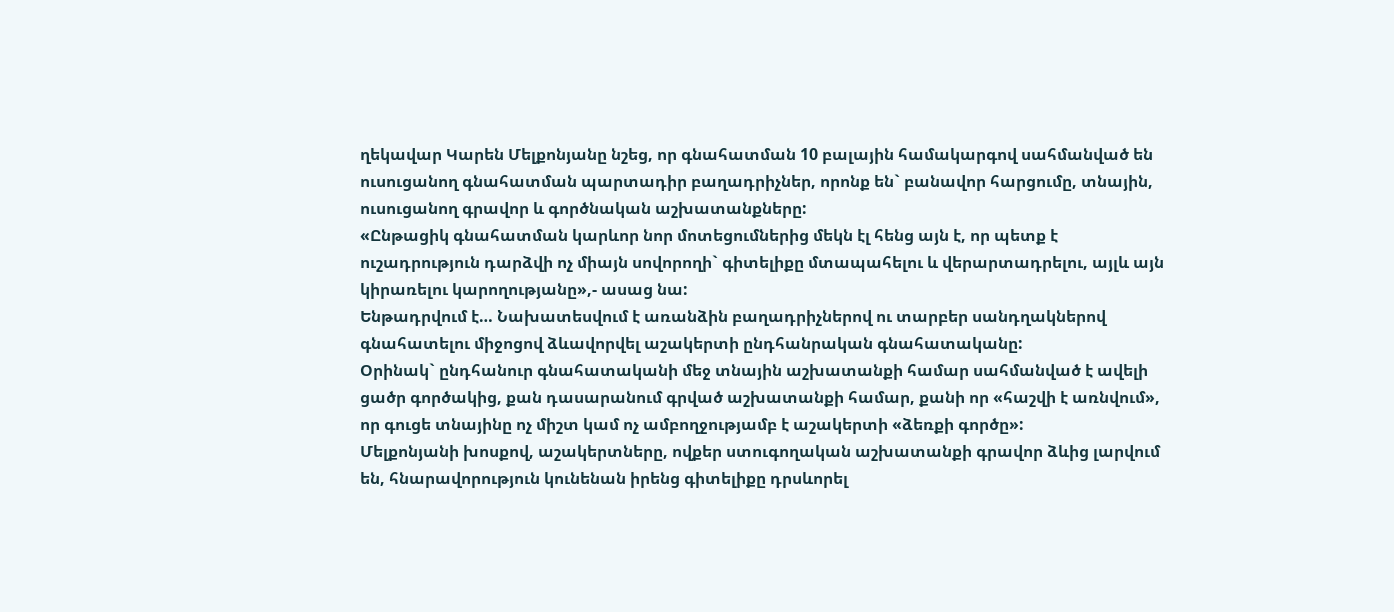ղեկավար Կարեն Մելքոնյանը նշեց, որ գնահատման 10 բալային համակարգով սահմանված են ուսուցանող գնահատման պարտադիր բաղադրիչներ, որոնք են` բանավոր հարցումը, տնային, ուսուցանող գրավոր և գործնական աշխատանքները:
«Ընթացիկ գնահատման կարևոր նոր մոտեցումներից մեկն էլ հենց այն է, որ պետք է ուշադրություն դարձվի ոչ միայն սովորողի` գիտելիքը մտապահելու և վերարտադրելու, այլև այն կիրառելու կարողությանը»,- ասաց նա:
Ենթադրվում է… Նախատեսվում է առանձին բաղադրիչներով ու տարբեր սանդղակներով գնահատելու միջոցով ձևավորվել աշակերտի ընդհանրական գնահատականը:
Օրինակ` ընդհանուր գնահատականի մեջ տնային աշխատանքի համար սահմանված է ավելի ցածր գործակից, քան դասարանում գրված աշխատանքի համար, քանի որ «հաշվի է առնվում», որ գուցե տնայինը ոչ միշտ կամ ոչ ամբողջությամբ է աշակերտի «ձեռքի գործը»:
Մելքոնյանի խոսքով, աշակերտները, ովքեր ստուգողական աշխատանքի գրավոր ձևից լարվում են, հնարավորություն կունենան իրենց գիտելիքը դրսևորել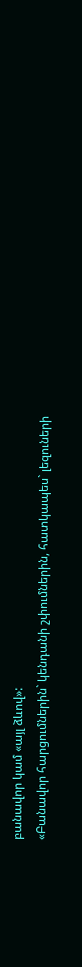բանավոր կամ «այլ ձևով»:
«Բանավոր հարցումներին` կենդանի շփումներին, հատկապես` լեզուների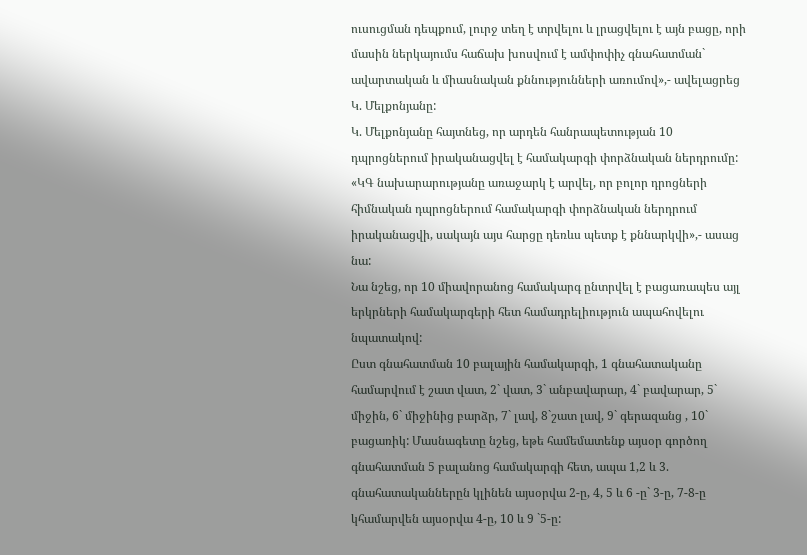ուսուցման դեպքում, լուրջ տեղ է տրվելու և լրացվելու է այն բացը, որի մասին ներկայումս հաճախ խոսվում է ամփոփիչ գնահատման` ավարտական և միասնական քննությունների առումով»,- ավելացրեց Կ. Մելքոնյանը:
Կ. Մելքոնյանը հայտնեց, որ արդեն հանրապետության 10 դպրոցներում իրականացվել է համակարգի փորձնական ներդրումը: «ԿԳ նախարարությանը առաջարկ է արվել, որ բոլոր դրոցների հիմնական դպրոցներում համակարգի փորձնական ներդրում իրականացվի, սակայն այս հարցը դեռևս պետք է քննարկվի»,- ասաց նա:
Նա նշեց, որ 10 միավորանոց համակարգ ընտրվել է բացառապես այլ երկրների համակարգերի հետ համադրելիություն ապահովելու նպատակով:
Ըստ գնահատման 10 բալային համակարգի, 1 գնահատականը համարվում է շատ վատ, 2` վատ, 3` անբավարար, 4` բավարար, 5` միջին, 6` միջինից բարձր, 7` լավ, 8`շատ լավ, 9` գերազանց , 10` բացառիկ: Մասնագետը նշեց, եթե համեմատենք այսօր գործող գնահատման 5 բալանոց համակարգի հետ, ապա 1,2 և 3. գնահատականներըն կլինեն այսօրվա 2-ը, 4, 5 և 6 -ը` 3-ը, 7-8-ը կհամարվեն այսօրվա 4-ը, 10 և 9 `5-ը: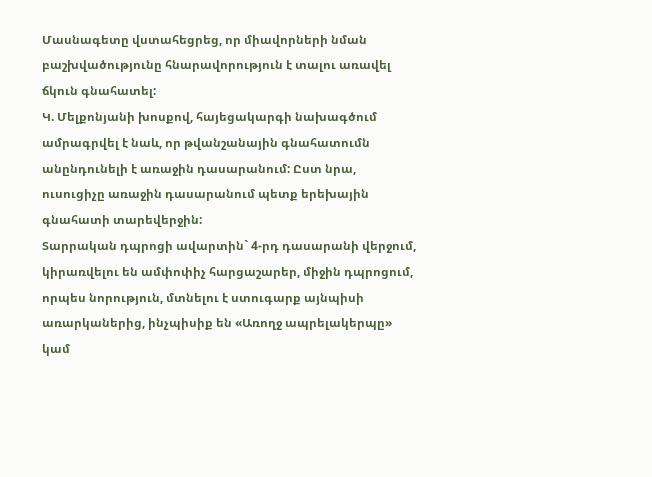Մասնագետը վստահեցրեց, որ միավորների նման բաշխվածությունը հնարավորություն է տալու առավել ճկուն գնահատել:
Կ. Մելքոնյանի խոսքով, հայեցակարգի նախագծում ամրագրվել է նաև, որ թվանշանային գնահատումն անընդունելի է առաջին դասարանում: Ըստ նրա, ուսուցիչը առաջին դասարանում պետք երեխային գնահատի տարեվերջին:
Տարրական դպրոցի ավարտին` 4-րդ դասարանի վերջում, կիրառվելու են ամփոփիչ հարցաշարեր, միջին դպրոցում, որպես նորություն, մտնելու է ստուգարք այնպիսի առարկաներից, ինչպիսիք են «Առողջ ապրելակերպը» կամ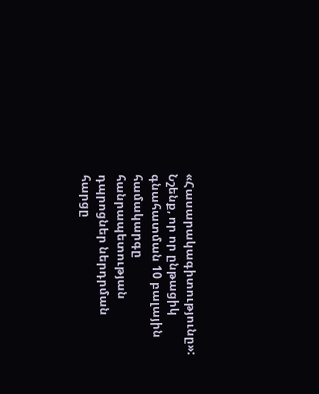«Հասարակագիտությունը»:
Նշենք, որ որ ընթացիկ գնահատման 10 բալային համակարգը հանրապետության դպրոցներ ներդրման հարցը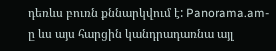դեռևս բուռն քննարկվում է: Panorama.am-ը ևս այս հարցին կանդրադառնա այլ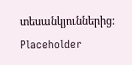տեսանկյուններից:
Placeholder